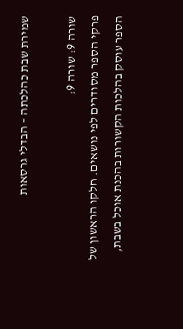שמירת שבת כהלכתה – הבדלי גרסאות

שורה 9: שורה 9:
פרקי הספר מסודרים לפי נושאים. חלקו הראשון של הספר עוסק בהלכות הקשורות בהכנת אוכל בשבת,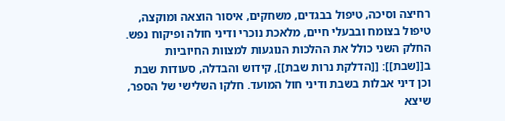רחיצה וסיכה, טיפול בבגדים, משחקים, איסור הוצאה ומוקצה, טיפול בצומח ובבעלי חיים, מלאכת נוכרי ודיני חולה ופיקוח נפש. החלק השני כולל את ההלכות הנוגעות למצוות החיוביות ב[[שבת]]: [[הדלקת נרות שבת]], קידוש והבדלה, סעודות שבת וכן דיני אבלות בשבת ודיני חול המועד. חלקו השלישי של הספר, שיצא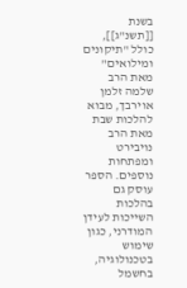בשנת [[תשנ"ג]], כולל "תיקונים ומילואים" מאת הרב שלמה זלמן אוירבך, מבוא להלכות שבת מאת הרב נויבירט ומפתחות נוספים. הספר עוסק גם בהלכות השייכות לעידן המודרני, כגון שימוש בטכנולוגיה, בחשמל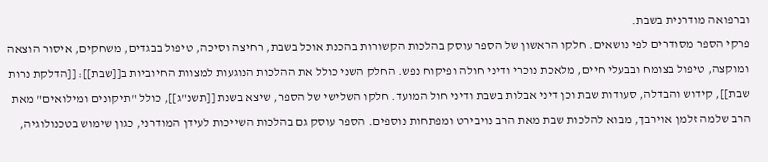וברפואה מודרנית בשבת.
פרקי הספר מסודרים לפי נושאים. חלקו הראשון של הספר עוסק בהלכות הקשורות בהכנת אוכל בשבת, רחיצה וסיכה, טיפול בבגדים, משחקים, איסור הוצאה ומוקצה, טיפול בצומח ובבעלי חיים, מלאכת נוכרי ודיני חולה ופיקוח נפש. החלק השני כולל את ההלכות הנוגעות למצוות החיוביות ב[[שבת]]: [[הדלקת נרות שבת]], קידוש והבדלה, סעודות שבת וכן דיני אבלות בשבת ודיני חול המועד. חלקו השלישי של הספר, שיצא בשנת [[תשנ"ג]], כולל "תיקונים ומילואים" מאת הרב שלמה זלמן אוירבך, מבוא להלכות שבת מאת הרב נויבירט ומפתחות נוספים. הספר עוסק גם בהלכות השייכות לעידן המודרני, כגון שימוש בטכנולוגיה,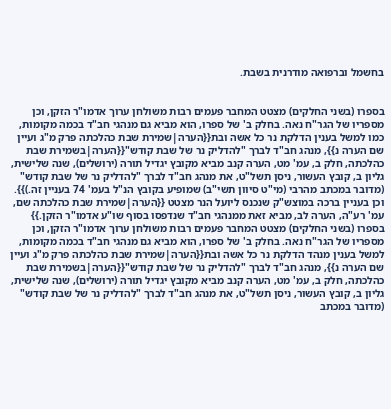בחשמל וברפואה מודרנית בשבת.


בספרו (בשני החלקים) מצטט המחבר פעמים רבות משולחן ערוך אדמו"ר הזקן, וכן מספריו של הגר"ח נאה. בחלק ב' של ספרו, הוא מביא גם מנהגי חב"ד בכמה מקומות, כמו למשל בענין הדלקת נר כל אשה ובת{{הערה|שמירת שבת כהלכתה פרק מ"ג ועיין שם הערה נ}}, מנהג חב"ד לברך "להדליק נר של שבת קודש"{{הערה|בשמירת שבת כהלכתה, חלק ב, עמ' מט, הערה קנב מביא מקובץ יגדיל תורה (ירושלים), שנה שלישית, גליון ב, קובץ העשור, ניסן תשל"ט, את מנהג חב"ד לברך "להדליק נר של שבת קודש" (מדובר במכתב מהרבי (מי"ט סיוון תשי"ב) שמופיע בקובץ הנ"ל בעמ' 74 בעניין זה.)}}. וכן בעניין ברכה במוצש"ק שנכנס ליועל הנר מצטט {{הערה|שמירת שבת כהלכתה שם, עמ' רע"ה, הערה לב, מביא זאת ממנהגי חב"ד שנדפסו בסוף שו"ע אדמו"ר הזקן.}}
בספרו (בשני החלקים) מצטט המחבר פעמים רבות משולחן ערוך אדמו"ר הזקן, וכן מספריו של הגר"ח נאה. בחלק ב' של ספרו, הוא מביא גם מנהגי חב"ד בכמה מקומות, למשל בענין מנהד הדלקת נר כל אשה ובת{{הערה|שמירת שבת כהלכתה פרק מ"ג ועיין שם הערה נ}}, מנהג חב"ד לברך "להדליק נר של שבת קודש"{{הערה|בשמירת שבת כהלכתה, חלק ב, עמ' מט, הערה קנב מביא מקובץ יגדיל תורה (ירושלים), שנה שלישית, גליון ב, קובץ העשור, ניסן תשל"ט, את מנהג חב"ד לברך "להדליק נר של שבת קודש" (מדובר במכתב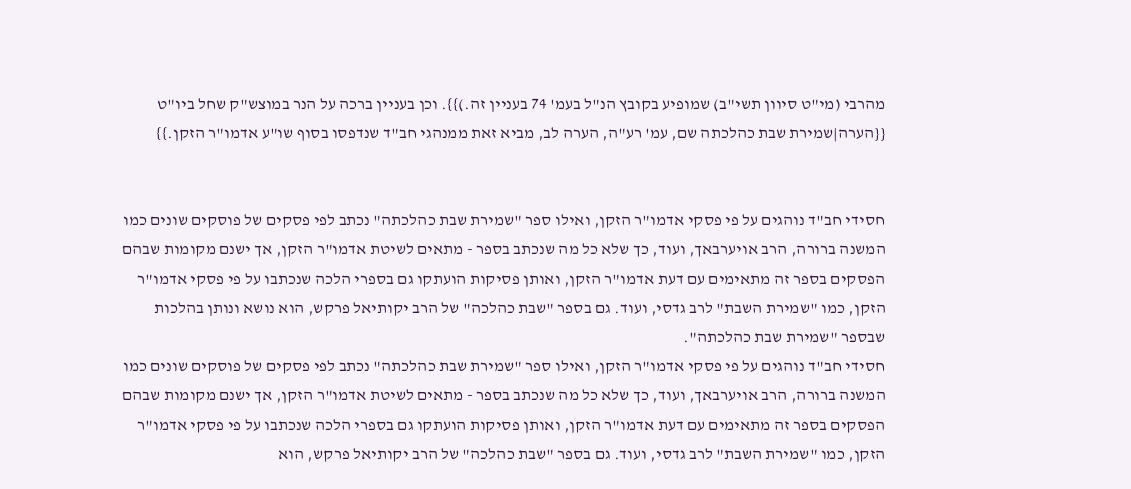מהרבי (מי"ט סיוון תשי"ב) שמופיע בקובץ הנ"ל בעמ' 74 בעניין זה.)}}. וכן בעניין ברכה על הנר במוצש"ק שחל ביו"ט {{הערה|שמירת שבת כהלכתה שם, עמ' רע"ה, הערה לב, מביא זאת ממנהגי חב"ד שנדפסו בסוף שו"ע אדמו"ר הזקן.}}


חסידי חב"ד נוהגים על פי פסקי אדמו"ר הזקן, ואילו ספר "שמירת שבת כהלכתה" נכתב לפי פסקים של פוסקים שונים כמו המשנה ברורה, הרב אויערבאך, ועוד, כך שלא כל מה שנכתב בספר - מתאים לשיטת אדמו"ר הזקן, אך ישנם מקומות שבהם הפסקים בספר זה מתאימים עם דעת אדמו"ר הזקן, ואותן פסיקות הועתקו גם בספרי הלכה שנכתבו על פי פסקי אדמו"ר הזקן, כמו "שמירת השבת" לרב גדסי, ועוד. גם בספר "שבת כהלכה" של הרב יקותיאל פרקש, הוא נושא ונותן בהלכות שבספר "שמירת שבת כהלכתה".
חסידי חב"ד נוהגים על פי פסקי אדמו"ר הזקן, ואילו ספר "שמירת שבת כהלכתה" נכתב לפי פסקים של פוסקים שונים כמו המשנה ברורה, הרב אויערבאך, ועוד, כך שלא כל מה שנכתב בספר - מתאים לשיטת אדמו"ר הזקן, אך ישנם מקומות שבהם הפסקים בספר זה מתאימים עם דעת אדמו"ר הזקן, ואותן פסיקות הועתקו גם בספרי הלכה שנכתבו על פי פסקי אדמו"ר הזקן, כמו "שמירת השבת" לרב גדסי, ועוד. גם בספר "שבת כהלכה" של הרב יקותיאל פרקש, הוא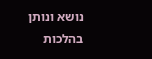נושא ונותן בהלכות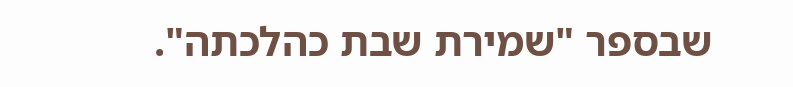שבספר "שמירת שבת כהלכתה".